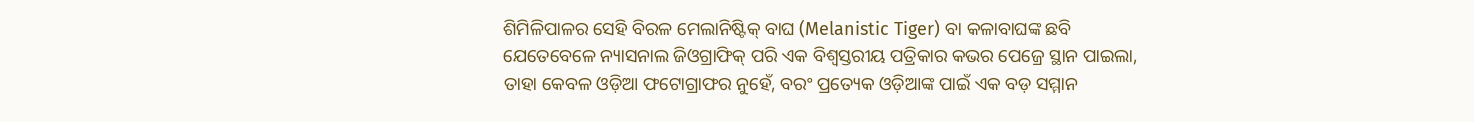ଶିମିଳିପାଳର ସେହି ବିରଳ ମେଲାନିଷ୍ଟିକ୍ ବାଘ (Melanistic Tiger) ବା କଳାବାଘଙ୍କ ଛବି ଯେତେବେଳେ ନ୍ୟାସନାଲ ଜିଓଗ୍ରାଫିକ୍ ପରି ଏକ ବିଶ୍ୱସ୍ତରୀୟ ପତ୍ରିକାର କଭର ପେଜ୍ରେ ସ୍ଥାନ ପାଇଲା, ତାହା କେବଳ ଓଡ଼ିଆ ଫଟୋଗ୍ରାଫର ନୁହେଁ, ବରଂ ପ୍ରତ୍ୟେକ ଓଡ଼ିଆଙ୍କ ପାଇଁ ଏକ ବଡ଼ ସମ୍ମାନ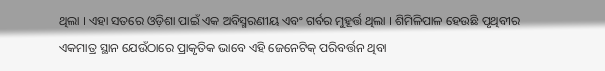ଥିଲା । ଏହା ସତରେ ଓଡ଼ିଶା ପାଇଁ ଏକ ଅବିସ୍ମରଣୀୟ ଏବଂ ଗର୍ବର ମୁହୂର୍ତ୍ତ ଥିଲା । ଶିମିଳିପାଳ ହେଉଛି ପୃଥିବୀର ଏକମାତ୍ର ସ୍ଥାନ ଯେଉଁଠାରେ ପ୍ରାକୃତିକ ଭାବେ ଏହି ଜେନେଟିକ୍ ପରିବର୍ତ୍ତନ ଥିବା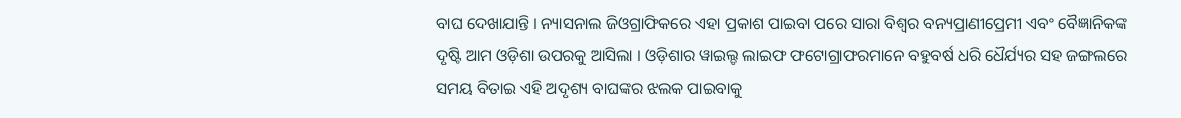ବାଘ ଦେଖାଯାନ୍ତି । ନ୍ୟାସନାଲ ଜିଓଗ୍ରାଫିକରେ ଏହା ପ୍ରକାଶ ପାଇବା ପରେ ସାରା ବିଶ୍ୱର ବନ୍ୟପ୍ରାଣୀପ୍ରେମୀ ଏବଂ ବୈଜ୍ଞାନିକଙ୍କ ଦୃଷ୍ଟି ଆମ ଓଡ଼ିଶା ଉପରକୁ ଆସିଲା । ଓଡ଼ିଶାର ୱାଇଲ୍ଡ ଲାଇଫ ଫଟୋଗ୍ରାଫରମାନେ ବହୁବର୍ଷ ଧରି ଧୈର୍ଯ୍ୟର ସହ ଜଙ୍ଗଲରେ ସମୟ ବିତାଇ ଏହି ଅଦୃଶ୍ୟ ବାଘଙ୍କର ଝଲକ ପାଇବାକୁ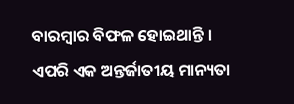ବାରମ୍ବାର ବିଫଳ ହୋଇଥାନ୍ତି । ଏପରି ଏକ ଅନ୍ତର୍ଜାତୀୟ ମାନ୍ୟତା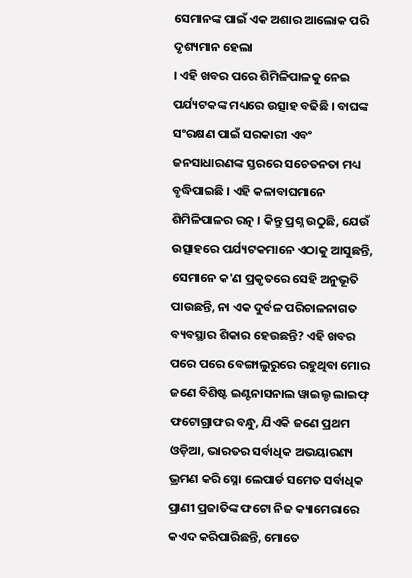ସେମାନଙ୍କ ପାଇଁ ଏକ ଅଶାର ଆଲୋକ ପରି ଦୃଶ୍ୟମାନ ହେଲା
। ଏହି ଖବର ପରେ ଶିମିଳିପାଳକୁ ନେଇ ପର୍ଯ୍ୟଟକଙ୍କ ମଧ୍ୟରେ ଉତ୍ସାହ ବଢିଛି । ବାଘଙ୍କ ସଂରକ୍ଷଣ ପାଇଁ ସରକାରୀ ଏବଂ ଜନସାଧାରଣଙ୍କ ସ୍ତରରେ ସଚେତନତା ମଧ୍ୟ ବୃଦ୍ଧିପାଇଛି । ଏହି କଳାବାଘମାନେ ଶିମିଳିପାଳର ରତ୍ନ । କିନ୍ତୁ ପ୍ରଶ୍ନ ଉଠୁଛି, ଯେଉଁ ଉତ୍ସାହରେ ପର୍ଯ୍ୟଟକମାନେ ଏଠାକୁ ଆସୁଛନ୍ତି, ସେମାନେ କ'ଣ ପ୍ରକୃତରେ ସେହି ଅନୁଭୂତି ପାଉଛନ୍ତି, ନା ଏକ ଦୁର୍ବଳ ପରିଚାଳନାଗତ ବ୍ୟବସ୍ଥାର ଶିକାର ହେଉଛନ୍ତି? ଏହି ଖବର ପରେ ପରେ ବେଙ୍ଗାଲୁରୁରେ ରହୁଥିବା ମୋର ଜଣେ ବିଶିଷ୍ଟ ଇଣ୍ଟନାସନାଲ ୱାଇଲ୍ଡ ଲାଇଫ୍ ଫଟୋଗ୍ରାଫର ବନ୍ଧୁ, ଯିଏକି ଜଣେ ପ୍ରଥମ ଓଡ଼ିଆ, ଭାରତର ସର୍ବାଧିକ ଅଭୟାରଣ୍ୟ ଭ୍ରମଣ କରି ସ୍ନୋ ଲେପାର୍ଡ ସମେତ ସର୍ବାଧିକ ପ୍ରାଣୀ ପ୍ରଜାତିଙ୍କ ଫଟୋ ନିଜ କ୍ୟାମେରାରେ କଏଦ କରିପାରିଛନ୍ତି, ମୋତେ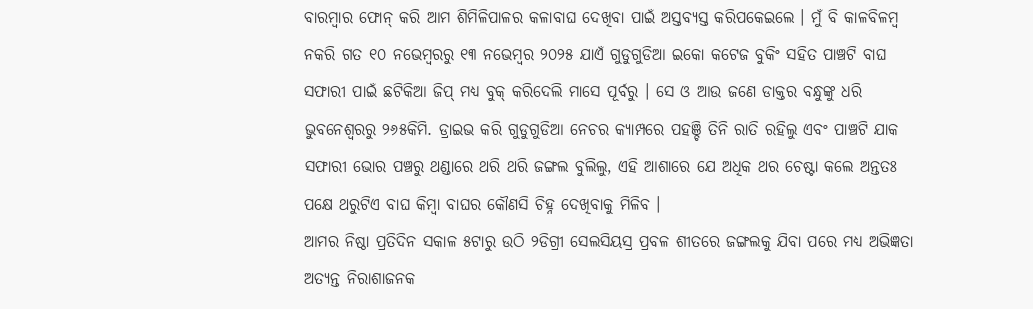ବାରମ୍ବାର ଫୋନ୍ କରି ଆମ ଶିମିଳିପାଳର କଳାବାଘ ଦେଖିବା ପାଇଁ ଅସ୍ତବ୍ୟସ୍ତ କରିପକେଇଲେ । ମୁଁ ବି କାଳବିଳମ୍ବ ନକରି ଗତ ୧୦ ନଭେମ୍ବରରୁ ୧୩ ନଭେମ୍ବର ୨୦୨୫ ଯାଏଁ ଗୁଡୁଗୁଡିଆ ଇକୋ କଟେଜ ବୁକିଂ ସହିତ ପାଞ୍ଚଟି ବାଘ ସଫାରୀ ପାଇଁ ଛଟିକିଆ ଜିପ୍ ମଧ୍ୟ ବୁକ୍ କରିଦେଲି ମାସେ ପୂର୍ବରୁ । ସେ ଓ ଆଉ ଜଣେ ଡାକ୍ତର ବନ୍ଧୁଙ୍କୁ ଧରି ଭୁବନେଶ୍ୱରରୁ ୨୬୫କିମି. ଡ୍ରାଇଭ କରି ଗୁଡୁଗୁଡିଆ ନେଚର କ୍ୟାମ୍ପରେ ପହଞ୍ଚି ତିନି ରାତି ରହିଲୁ ଏବଂ ପାଞ୍ଚଟି ଯାକ ସଫାରୀ ଭୋର ପଞ୍ଚରୁ ଥଣ୍ଡାରେ ଥରି ଥରି ଜଙ୍ଗଲ ବୁଲିଲୁ, ଏହି ଆଶାରେ ଯେ ଅଧିକ ଥର ଚେଷ୍ଟା କଲେ ଅନ୍ତତଃ ପକ୍ଷେ ଥରୁଟିଏ ବାଘ କିମ୍ବା ବାଘର କୌଣସି ଚିହ୍ନ ଦେଖିବାକୁ ମିଳିବ ।
ଆମର ନିଷ୍ଠା ପ୍ରତିଦିନ ସକାଳ ୫ଟାରୁ ଉଠି ୨ଡିଗ୍ରୀ ସେଲସିୟସ୍ର ପ୍ରବଳ ଶୀତରେ ଜଙ୍ଗଲକୁ ଯିବା ପରେ ମଧ୍ୟ ଅଭିଜ୍ଞତା ଅତ୍ୟନ୍ତ ନିରାଶାଜନକ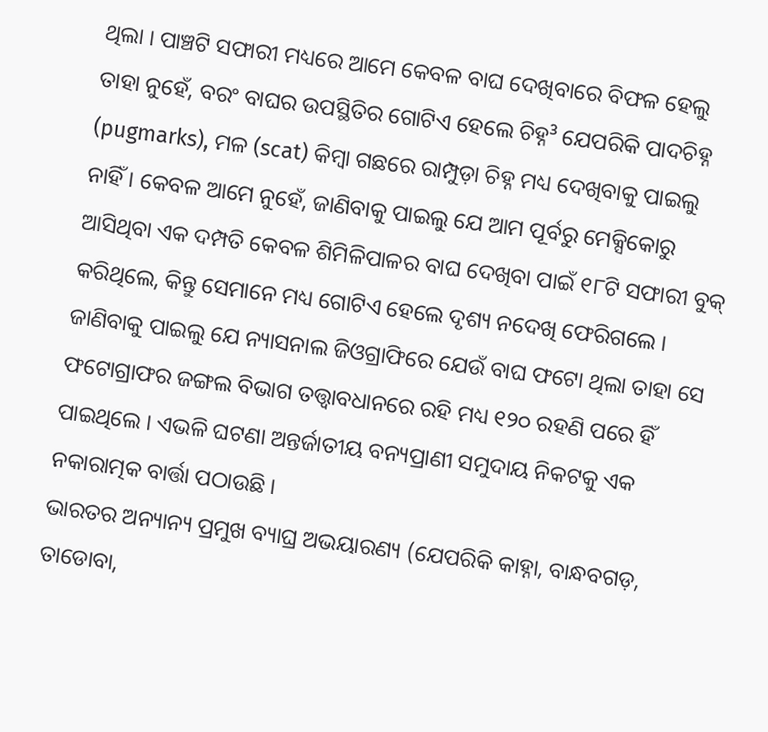ଥିଲା । ପାଞ୍ଚଟି ସଫାରୀ ମଧ୍ୟରେ ଆମେ କେବଳ ବାଘ ଦେଖିବାରେ ବିଫଳ ହେଲୁ ତାହା ନୁହେଁ, ବରଂ ବାଘର ଉପସ୍ଥିତିର ଗୋଟିଏ ହେଲେ ଚିହ୍ନ³ ଯେପରିକି ପାଦଚିହ୍ନ (pugmarks), ମଳ (scat) କିମ୍ବା ଗଛରେ ରାମ୍ପୁଡ଼ା ଚିହ୍ନ ମଧ୍ୟ ଦେଖିବାକୁ ପାଇଲୁ ନାହିଁ । କେବଳ ଆମେ ନୁହେଁ, ଜାଣିବାକୁ ପାଇଲୁ ଯେ ଆମ ପୂର୍ବରୁ ମେକ୍ସିକୋରୁ ଆସିଥିବା ଏକ ଦମ୍ପତି କେବଳ ଶିମିଳିପାଳର ବାଘ ଦେଖିବା ପାଇଁ ୧୮ଟି ସଫାରୀ ବୁକ୍ କରିଥିଲେ, କିନ୍ତୁ ସେମାନେ ମଧ୍ୟ ଗୋଟିଏ ହେଲେ ଦୃଶ୍ୟ ନଦେଖି ଫେରିଗଲେ । ଜାଣିବାକୁ ପାଇଲୁ ଯେ ନ୍ୟାସନାଲ ଜିଓଗ୍ରାଫିରେ ଯେଉଁ ବାଘ ଫଟୋ ଥିଲା ତାହା ସେ ଫଟୋଗ୍ରାଫର ଜଙ୍ଗଲ ବିଭାଗ ତତ୍ତ୍ୱାବଧାନରେ ରହି ମଧ୍ୟ ୧୨୦ ରହଣି ପରେ ହିଁ ପାଇଥିଲେ । ଏଭଳି ଘଟଣା ଅନ୍ତର୍ଜାତୀୟ ବନ୍ୟପ୍ରାଣୀ ସମୁଦାୟ ନିକଟକୁ ଏକ ନକାରାତ୍ମକ ବାର୍ତ୍ତା ପଠାଉଛି ।
ଭାରତର ଅନ୍ୟାନ୍ୟ ପ୍ରମୁଖ ବ୍ୟାଘ୍ର ଅଭୟାରଣ୍ୟ (ଯେପରିକି କାହ୍ନା, ବାନ୍ଧବଗଡ଼, ତାଡୋବା,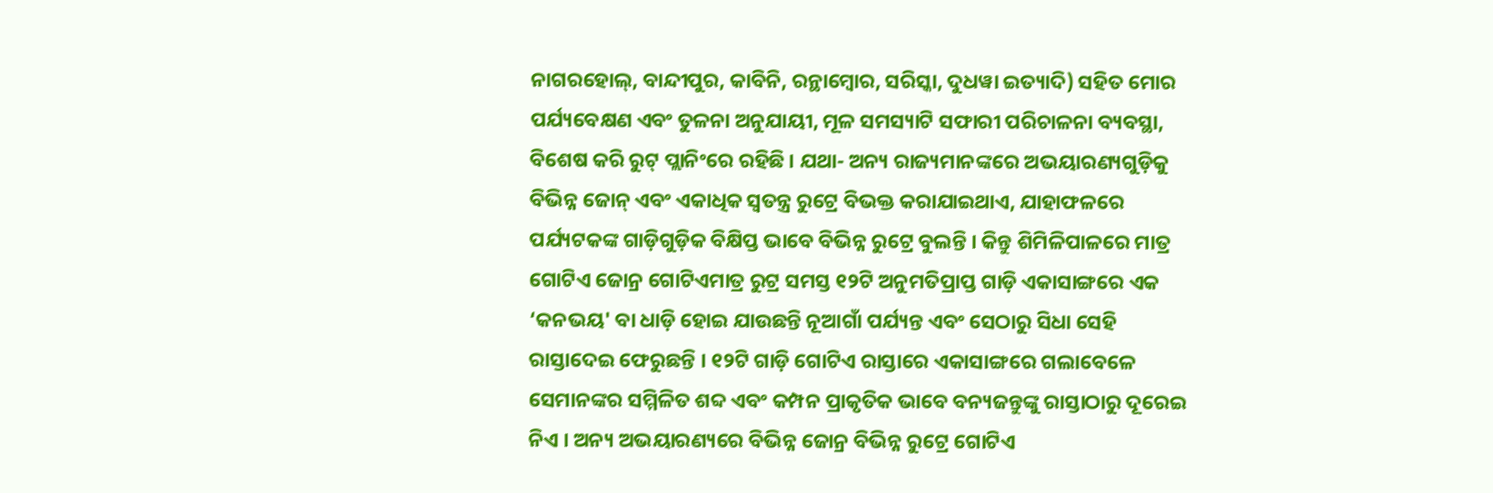ନାଗରହୋଲ୍, ବାନ୍ଦୀପୁର, କାବିନି, ରନ୍ଥାମ୍ବୋର, ସରିସ୍କା, ଦୁଧୱା ଇତ୍ୟାଦି) ସହିତ ମୋର ପର୍ଯ୍ୟବେକ୍ଷଣ ଏବଂ ତୁଳନା ଅନୁଯାୟୀ, ମୂଳ ସମସ୍ୟାଟି ସଫାରୀ ପରିଚାଳନା ବ୍ୟବସ୍ଥା, ବିଶେଷ କରି ରୁଟ୍ ପ୍ଲାନିଂରେ ରହିଛି । ଯଥା- ଅନ୍ୟ ରାଜ୍ୟମାନଙ୍କରେ ଅଭୟାରଣ୍ୟଗୁଡ଼ିକୁ ବିଭିନ୍ନ ଜୋନ୍ ଏବଂ ଏକାଧିକ ସ୍ୱତନ୍ତ୍ର ରୁଟ୍ରେ ବିଭକ୍ତ କରାଯାଇଥାଏ, ଯାହାଫଳରେ ପର୍ଯ୍ୟଟକଙ୍କ ଗାଡ଼ିଗୁଡ଼ିକ ବିକ୍ଷିପ୍ତ ଭାବେ ବିଭିନ୍ନ ରୁଟ୍ରେ ବୁଲନ୍ତି । କିନ୍ତୁ ଶିମିଳିପାଳରେ ମାତ୍ର ଗୋଟିଏ ଜୋନ୍ର ଗୋଟିଏମାତ୍ର ରୁଟ୍ର ସମସ୍ତ ୧୨ଟି ଅନୁମତିପ୍ରାପ୍ତ ଗାଡ଼ି ଏକାସାଙ୍ଗରେ ଏକ ‘କନଭୟ' ବା ଧାଡ଼ି ହୋଇ ଯାଉଛନ୍ତି ନୂଆଗାଁ ପର୍ଯ୍ୟନ୍ତ ଏବଂ ସେଠାରୁ ସିଧା ସେହି ରାସ୍ତାଦେଇ ଫେରୁଛନ୍ତି । ୧୨ଟି ଗାଡ଼ି ଗୋଟିଏ ରାସ୍ତାରେ ଏକାସାଙ୍ଗରେ ଗଲାବେଳେ ସେମାନଙ୍କର ସମ୍ମିଳିତ ଶବ୍ଦ ଏବଂ କମ୍ପନ ପ୍ରାକୃତିକ ଭାବେ ବନ୍ୟଜନ୍ତୁଙ୍କୁ ରାସ୍ତାଠାରୁ ଦୂରେଇ ନିଏ । ଅନ୍ୟ ଅଭୟାରଣ୍ୟରେ ବିଭିନ୍ନ ଜୋନ୍ର ବିଭିନ୍ନ ରୁଟ୍ରେ ଗୋଟିଏ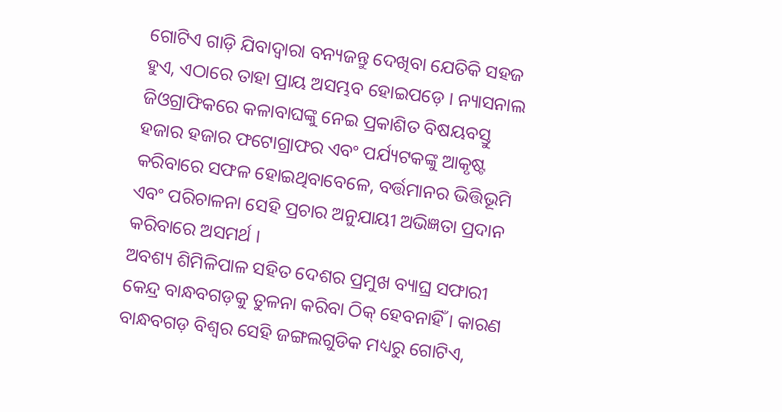ଗୋଟିଏ ଗାଡ଼ି ଯିବାଦ୍ୱାରା ବନ୍ୟଜନ୍ତୁ ଦେଖିବା ଯେତିକି ସହଜ ହୁଏ, ଏଠାରେ ତାହା ପ୍ରାୟ ଅସମ୍ଭବ ହୋଇପଡ଼େ । ନ୍ୟାସନାଲ ଜିଓଗ୍ରାଫିକରେ କଳାବାଘଙ୍କୁ ନେଇ ପ୍ରକାଶିତ ବିଷୟବସ୍ତୁ ହଜାର ହଜାର ଫଟୋଗ୍ରାଫର ଏବଂ ପର୍ଯ୍ୟଟକଙ୍କୁ ଆକୃଷ୍ଟ କରିବାରେ ସଫଳ ହୋଇଥିବାବେଳେ, ବର୍ତ୍ତମାନର ଭିତ୍ତିଭୂମି ଏବଂ ପରିଚାଳନା ସେହି ପ୍ରଚାର ଅନୁଯାୟୀ ଅଭିଜ୍ଞତା ପ୍ରଦାନ କରିବାରେ ଅସମର୍ଥ ।
ଅବଶ୍ୟ ଶିମିଳିପାଳ ସହିତ ଦେଶର ପ୍ରମୁଖ ବ୍ୟାଘ୍ର ସଫାରୀ କେନ୍ଦ୍ର ବାନ୍ଧବଗଡ଼କୁ ତୁଳନା କରିବା ଠିକ୍ ହେବନାହିଁ । କାରଣ ବାନ୍ଧବଗଡ଼ ବିଶ୍ୱର ସେହି ଜଙ୍ଗଲଗୁଡିକ ମଧ୍ୟରୁ ଗୋଟିଏ,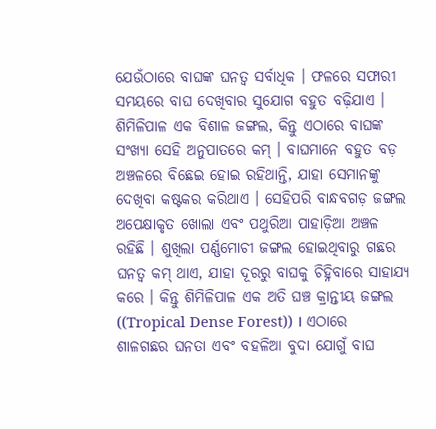ଯେଉଁଠାରେ ବାଘଙ୍କ ଘନତ୍ୱ ସର୍ବାଧିକ । ଫଳରେ ସଫାରୀ ସମୟରେ ବାଘ ଦେଖିବାର ସୁଯୋଗ ବହୁତ ବଢ଼ିଯାଏ । ଶିମିଳିପାଳ ଏକ ବିଶାଳ ଜଙ୍ଗଲ, କିନ୍ତୁ ଏଠାରେ ବାଘଙ୍କ ସଂଖ୍ୟା ସେହି ଅନୁପାତରେ କମ୍ । ବାଘମାନେ ବହୁତ ବଡ଼ ଅଞ୍ଚଳରେ ବିଛେଇ ହୋଇ ରହିଥାନ୍ତି, ଯାହା ସେମାନଙ୍କୁ ଦେଖିବା କଷ୍ଟକର କରିଥାଏ । ସେହିପରି ବାନ୍ଧବଗଡ଼ ଜଙ୍ଗଲ ଅପେକ୍ଷାକୃତ ଖୋଲା ଏବଂ ପଥୁରିଆ ପାହାଡ଼ିଆ ଅଞ୍ଚଳ ରହିଛି । ଶୁଖିଲା ପର୍ଣ୍ଣମୋଚୀ ଜଙ୍ଗଲ ହୋଇଥିବାରୁ ଗଛର ଘନତ୍ୱ କମ୍ ଥାଏ, ଯାହା ଦୂରରୁ ବାଘକୁ ଚିହ୍ନିବାରେ ସାହାଯ୍ୟ କରେ । କିନ୍ତୁ ଶିମିଳିପାଳ ଏକ ଅତି ଘଞ୍ଚ କ୍ରାନ୍ତୀୟ ଜଙ୍ଗଲ ((Tropical Dense Forest)) । ଏଠାରେ ଶାଳଗଛର ଘନତା ଏବଂ ବହଳିଆ ବୁଦା ଯୋଗୁଁ ବାଘ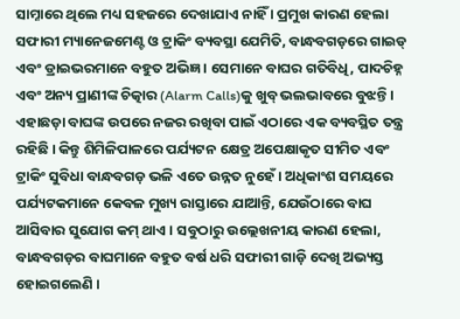ସାମ୍ନାରେ ଥିଲେ ମଧ୍ୟ ସହଜରେ ଦେଖାଯାଏ ନାହିଁ । ପ୍ରମୁଖ କାରଣ ହେଲା ସଫାରୀ ମ୍ୟାନେଜମେଣ୍ଟ ଓ ଟ୍ରାକିଂ ବ୍ୟବସ୍ଥା ଯେମିତି, ବାନ୍ଧବଗଡ଼ରେ ଗାଇଡ୍ ଏବଂ ଡ୍ରାଇଭରମାନେ ବହୁତ ଅଭିଜ୍ଞ । ସେମାନେ ବାଘର ଗତିବିଧି, ପାଦଚିହ୍ନ ଏବଂ ଅନ୍ୟ ପ୍ରାଣୀଙ୍କ ଚିତ୍କାର (Alarm Calls)କୁ ଖୁବ୍ ଭଲଭାବରେ ବୁଝନ୍ତି ।
ଏହାଛଡ଼ା ବାଘଙ୍କ ଉପରେ ନଜର ରଖିବା ପାଇଁ ଏଠାରେ ଏକ ବ୍ୟବସ୍ଥିତ ତନ୍ତ୍ର ରହିଛି । କିନ୍ତୁ ଶିମିଳିପାଳରେ ପର୍ଯ୍ୟଟନ କ୍ଷେତ୍ର ଅପେକ୍ଷାକୃତ ସୀମିତ ଏବଂ ଟ୍ରାକିଂ ସୁବିଧା ବାନ୍ଧବଗଡ଼ ଭଳି ଏତେ ଉନ୍ନତ ନୁହେଁ । ଅଧିକାଂଶ ସମୟରେ ପର୍ଯ୍ୟଟକମାନେ କେବଳ ମୁଖ୍ୟ ରାସ୍ତାରେ ଯାଆନ୍ତି, ଯେଉଁଠାରେ ବାଘ ଆସିବାର ସୁଯୋଗ କମ୍ ଥାଏ । ସବୁଠାରୁ ଉଲ୍ଲେଖନୀୟ କାରଣ ହେଲା, ବାନ୍ଧବଗଡ଼ର ବାଘମାନେ ବହୁତ ବର୍ଷ ଧରି ସଫାରୀ ଗାଡ଼ି ଦେଖି ଅଭ୍ୟସ୍ତ ହୋଇଗଲେଣି ।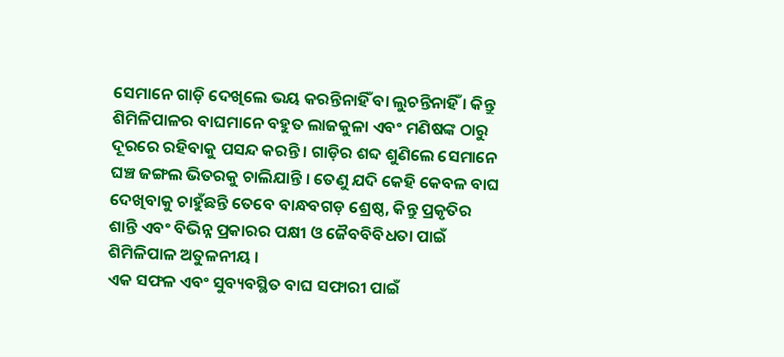ସେମାନେ ଗାଡ଼ି ଦେଖିଲେ ଭୟ କରନ୍ତିନାହିଁ ବା ଲୁଚନ୍ତିନାହିଁ । କିନ୍ତୁ ଶିମିଳିପାଳର ବାଘମାନେ ବହୁତ ଲାଜକୁଳା ଏବଂ ମଣିଷଙ୍କ ଠାରୁ ଦୂରରେ ରହିବାକୁ ପସନ୍ଦ କରନ୍ତି । ଗାଡ଼ିର ଶବ୍ଦ ଶୁଣିଲେ ସେମାନେ ଘଞ୍ଚ ଜଙ୍ଗଲ ଭିତରକୁ ଚାଲିଯାନ୍ତି । ତେଣୁ ଯଦି କେହି କେବଳ ବାଘ ଦେଖିବାକୁ ଚାହୁଁଛନ୍ତି ତେବେ ବାନ୍ଧବଗଡ଼ ଶ୍ରେଷ୍ଠ, କିନ୍ତୁ ପ୍ରକୃତିର ଶାନ୍ତି ଏବଂ ବିଭିନ୍ନ ପ୍ରକାରର ପକ୍ଷୀ ଓ ଜୈବବିବିଧତା ପାଇଁ ଶିମିଳିପାଳ ଅତୁଳନୀୟ ।
ଏକ ସଫଳ ଏବଂ ସୁବ୍ୟବସ୍ଥିତ ବାଘ ସଫାରୀ ପାଇଁ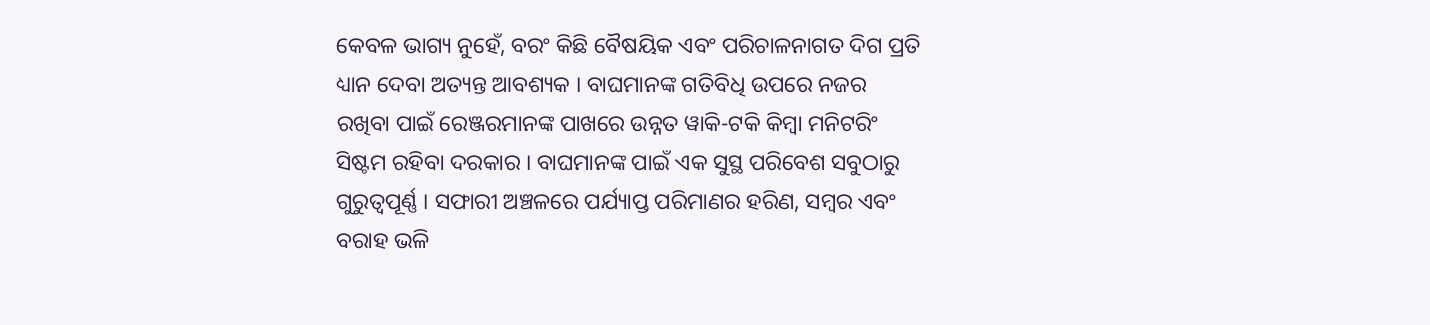କେବଳ ଭାଗ୍ୟ ନୁହେଁ, ବରଂ କିଛି ବୈଷୟିକ ଏବଂ ପରିଚାଳନାଗତ ଦିଗ ପ୍ରତି ଧ୍ୟାନ ଦେବା ଅତ୍ୟନ୍ତ ଆବଶ୍ୟକ । ବାଘମାନଙ୍କ ଗତିବିଧି ଉପରେ ନଜର ରଖିବା ପାଇଁ ରେଞ୍ଜରମାନଙ୍କ ପାଖରେ ଉନ୍ନତ ୱାକି-ଟକି କିମ୍ବା ମନିଟରିଂ ସିଷ୍ଟମ ରହିବା ଦରକାର । ବାଘମାନଙ୍କ ପାଇଁ ଏକ ସୁସ୍ଥ ପରିବେଶ ସବୁଠାରୁ ଗୁରୁତ୍ୱପୂର୍ଣ୍ଣ । ସଫାରୀ ଅଞ୍ଚଳରେ ପର୍ଯ୍ୟାପ୍ତ ପରିମାଣର ହରିଣ, ସମ୍ବର ଏବଂ ବରାହ ଭଳି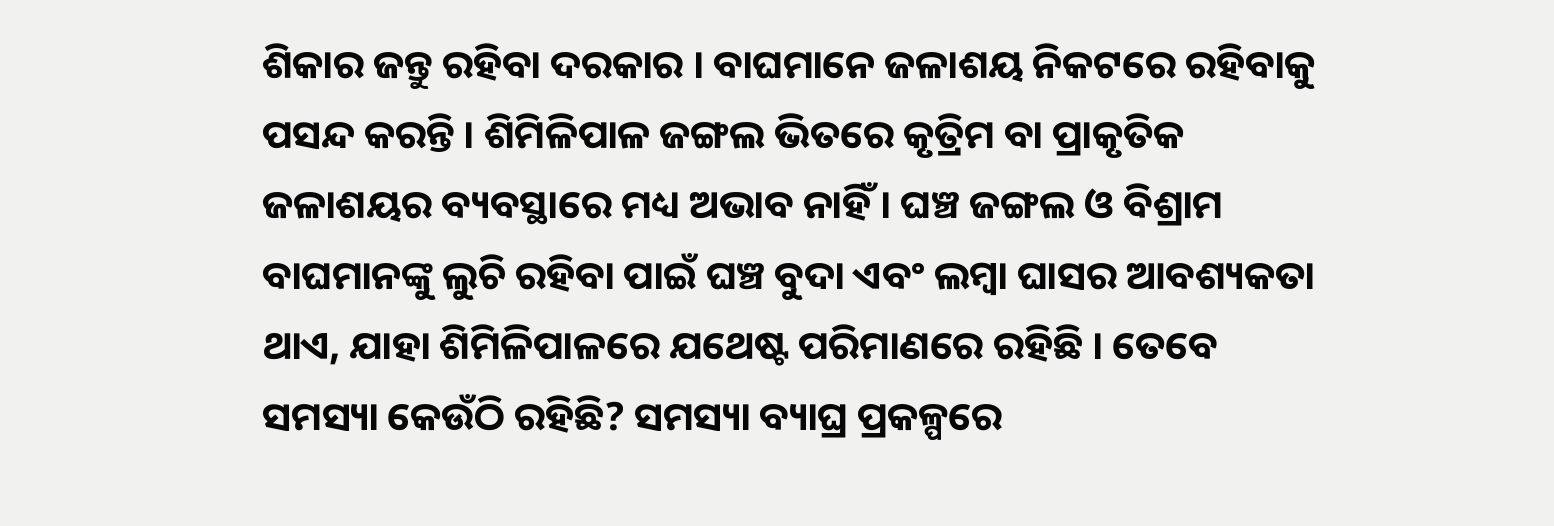ଶିକାର ଜନ୍ତୁ ରହିବା ଦରକାର । ବାଘମାନେ ଜଳାଶୟ ନିକଟରେ ରହିବାକୁ ପସନ୍ଦ କରନ୍ତି । ଶିମିଳିପାଳ ଜଙ୍ଗଲ ଭିତରେ କୃତ୍ରିମ ବା ପ୍ରାକୃତିକ ଜଳାଶୟର ବ୍ୟବସ୍ଥାରେ ମଧ୍ୟ ଅଭାବ ନାହିଁ । ଘଞ୍ଚ ଜଙ୍ଗଲ ଓ ବିଶ୍ରାମ ବାଘମାନଙ୍କୁ ଲୁଚି ରହିବା ପାଇଁ ଘଞ୍ଚ ବୁଦା ଏବଂ ଲମ୍ବା ଘାସର ଆବଶ୍ୟକତା ଥାଏ, ଯାହା ଶିମିଳିପାଳରେ ଯଥେଷ୍ଟ ପରିମାଣରେ ରହିଛି । ତେବେ ସମସ୍ୟା କେଉଁଠି ରହିଛି? ସମସ୍ୟା ବ୍ୟାଘ୍ର ପ୍ରକଳ୍ପରେ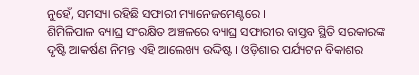ନୁହେଁ, ସମସ୍ୟା ରହିଛି ସଫାରୀ ମ୍ୟାନେଜମେଣ୍ଟରେ ।
ଶିମିଳିପାଳ ବ୍ୟାଘ୍ର ସଂରକ୍ଷିତ ଅଞ୍ଚଳରେ ବ୍ୟାଘ୍ର ସଫାରୀର ବାସ୍ତବ ସ୍ଥିତି ସରକାରଙ୍କ ଦୃଷ୍ଟି ଆକର୍ଷଣ ନିମନ୍ତ ଏହି ଆଲେଖ୍ୟ ଉଦ୍ଦିଷ୍ଟ । ଓଡ଼ିଶାର ପର୍ଯ୍ୟଟନ ବିକାଶର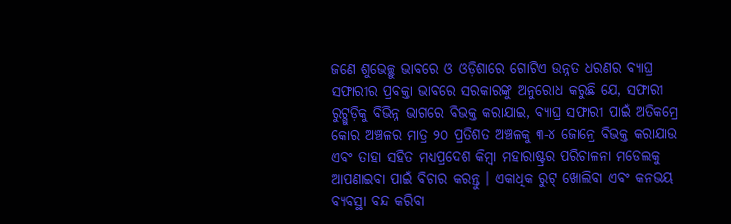ଜଣେ ଶୁଭେଚ୍ଛୁ ଭାବରେ ଓ ଓଡ଼ିଶାରେ ଗୋଟିଏ ଉନ୍ନତ ଧରଣର ବ୍ୟାଘ୍ର ସଫାରୀର ପ୍ରବକ୍ତା ଭାବରେ ସରକାରଙ୍କୁ ଅନୁରୋଧ କରୁଛି ଯେ, ସଫାରୀ ରୁଟ୍ଗୁଡ଼ିକୁ ବିଭିନ୍ନ ଭାଗରେ ବିଭକ୍ତ କରାଯାଇ, ବ୍ୟାଘ୍ର ସଫାରୀ ପାଇଁ ଅତିକମ୍ରେ କୋର ଅଞ୍ଚଳର ମାତ୍ର ୨୦ ପ୍ରତିଶତ ଅଞ୍ଚଳକୁ ୩-୪ ଜୋନ୍ରେ ବିଭକ୍ତ କରାଯାଉ ଏବଂ ତାହା ସହିତ ମଧ୍ୟପ୍ରଦେଶ କିମ୍ବା ମହାରାଷ୍ଟ୍ରର ପରିଚାଳନା ମଡେଲକୁ ଆପଣାଇବା ପାଇଁ ବିଚାର କରନ୍ତୁ । ଏକାଧିକ ରୁଟ୍ ଖୋଲିବା ଏବଂ କନଭୟ ବ୍ୟବସ୍ଥା ବନ୍ଦ କରିବା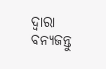ଦ୍ୱାରା ବନ୍ୟଜନ୍ତୁ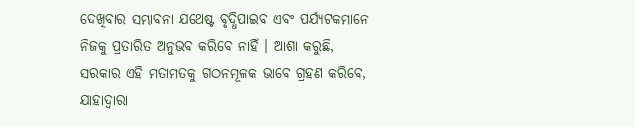ଦେଖିବାର ସମ୍ଭାବନା ଯଥେଷ୍ଟ ବୃଦ୍ଧିପାଇବ ଏବଂ ପର୍ଯ୍ୟଟକମାନେ ନିଜକୁ ପ୍ରତାରିତ ଅନୁଭବ କରିବେ ନାହିଁ । ଆଶା କରୁଛି, ସରକାର ଏହି ମତାମତକୁ ଗଠନମୂଳକ ଭାବେ ଗ୍ରହଣ କରିବେ, ଯାହାଦ୍ୱାରା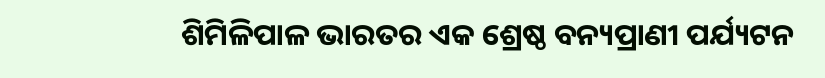ଶିମିଳିପାଳ ଭାରତର ଏକ ଶ୍ରେଷ୍ଠ ବନ୍ୟପ୍ରାଣୀ ପର୍ଯ୍ୟଟନ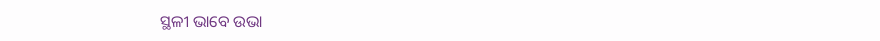ସ୍ଥଳୀ ଭାବେ ଉଭା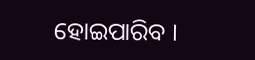ହୋଇପାରିବ ।